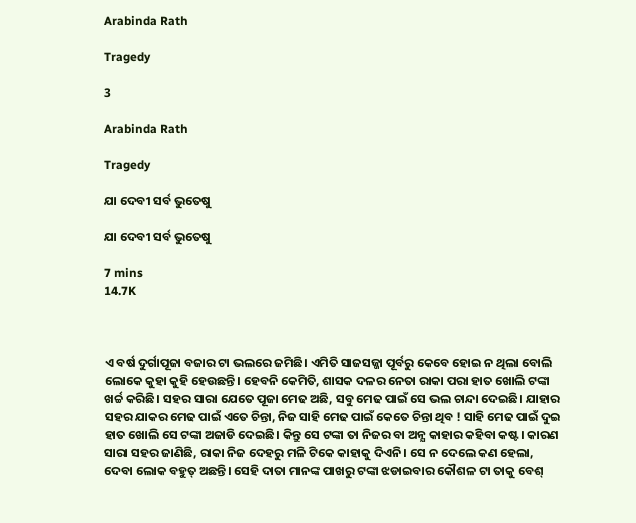Arabinda Rath

Tragedy

3

Arabinda Rath

Tragedy

ଯା ଦେବୀ ସର୍ବ ଭୁତେଷୁ

ଯା ଦେବୀ ସର୍ବ ଭୁତେଷୁ

7 mins
14.7K



ଏ ବର୍ଷ ଦୁର୍ଗାପୂଜା ବଜାର ଟା ଭଲରେ ଜମିଛି। ଏମିତି ସାଜସଜ୍ଜା ପୂର୍ବରୁ କେବେ ହୋଇ ନ ଥିଲା ବୋଲି ଲୋକେ କୁହା କୁହି ହେଉଛନ୍ତି। ହେବନି କେମିତି, ଶାସକ ଦଳର ନେତା ରାକା ପରା ହାତ ଖୋଲି ଟଙ୍କା ଖର୍ଚ୍ଚ କରିଛି। ସହର ସାରା ଯେତେ ପୂଜା ମେଢ ଅଛି, ସବୁ ମେଢ ପାଇଁ ସେ ଭଲ ଚାନ୍ଦା ଦେଇଛି। ଯାହାର ସହର ଯାକର ମେଢ ପାଇଁ ଏତେ ଚିନ୍ତା, ନିଜ ସାହି ମେଢ ପାଇଁ କେତେ ଚିନ୍ତା ଥିବ ! ସାହି ମେଢ ପାଇଁ ଦୁଇ ହାତ ଖୋଲି ସେ ଟଙ୍କା ଅଜାଡି ଦେଇଛି। କିନ୍ତୁ ସେ ଟଙ୍କା ତା ନିଜର ବା ଅନ୍ଯ କାହାର କହିବା କଷ୍ଟ। କାରଣ ସାରା ସହର ଜାଣିଛି, ରାକା ନିଜ ଦେହରୁ ମଳି ଟିକେ କାହାକୁ ଦିଏନି। ସେ ନ ଦେଲେ କଣ ହେଲା, ଦେବା ଲୋକ ବହୁତ୍ ଅଛନ୍ତି। ସେହି ଦାତା ମାନଙ୍କ ପାଖରୁ ଟଙ୍କା ଝଡାଇବାର କୌଶଳ ଟା ତାକୁ ବେଶ୍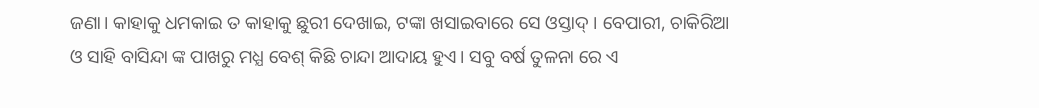ଜଣା। କାହାକୁ ଧମକାଇ ତ କାହାକୁ ଛୁରୀ ଦେଖାଇ, ଟଙ୍କା ଖସାଇବାରେ ସେ ଓସ୍ତାଦ୍ । ବେପାରୀ, ଚାକିରିଆ ଓ ସାହି ବାସିନ୍ଦା ଙ୍କ ପାଖରୁ ମଧ୍ଯ ବେଶ୍ କିଛି ଚାନ୍ଦା ଆଦାୟ ହୁଏ। ସବୁ ବର୍ଷ ତୁଳନା ରେ ଏ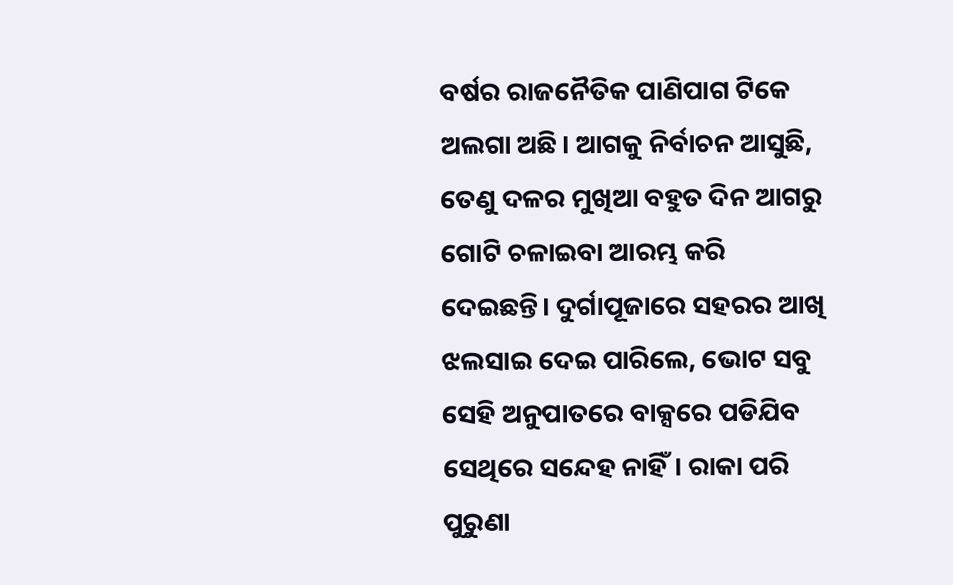ବର୍ଷର ରାଜନୈତିକ ପାଣିପାଗ ଟିକେ ଅଲଗା ଅଛି। ଆଗକୁ ନିର୍ବାଚନ ଆସୁଛି, ତେଣୁ ଦଳର ମୁଖିଆ ବହୁତ ଦିନ ଆଗରୁ ଗୋଟି ଚଳାଇବା ଆରମ୍ଭ କରି ଦେଇଛନ୍ତି। ଦୁର୍ଗାପୂଜାରେ ସହରର ଆଖି ଝଲସାଇ ଦେଇ ପାରିଲେ, ଭୋଟ ସବୁ ସେହି ଅନୁପାତରେ ବାକ୍ସରେ ପଡିଯିବ ସେଥିରେ ସନ୍ଦେହ ନାହିଁ। ରାକା ପରି ପୁରୁଣା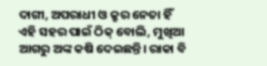ଦାଗୀ, ଅପରାଧୀ ଓ କ୍ରୁର ନେତା ହିଁ ଏହି ସହର ପାଇଁ ଠିକ୍ ବୋଲି, ମୁଖିଆ ଆଗରୁ ଅଙ୍କ କଷି ଦେଇଛନ୍ତି। ରାକା ବି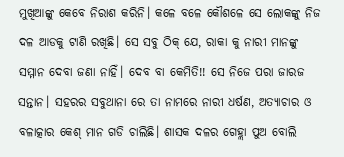ମୁଖିଆଙ୍କୁ କେବେ ନିରାଶ କରିନି। କଳେ ବଳେ କୌଶଳେ ସେ ଲୋକଙ୍କୁ ନିଜ ଦଳ ଆଡକୁ ଟାଣି ରଖିଛି। ସେ ସବୁ ଠିକ୍ ଯେ, ରାକା କୁ ନାରୀ ମାନଙ୍କୁ ସମ୍ମାନ ଦେବା ଜଣା ନାହିଁ। ଦେବ ବା କେମିତି!! ସେ ନିଜେ ପରା ଜାରଜ ସନ୍ତାନ। ସହରର ସବୁଥାନା ରେ ତା ନାମରେ ନାରୀ ଧର୍ଷଣ, ଅତ୍ଯାଚାର ଓ ବଳାତ୍କାର କେଶ୍ ମାନ ଗଡି ଚାଲିଛି। ଶାସକ ଦଳର ଗେହ୍ଲା ପୁଅ ବୋଲି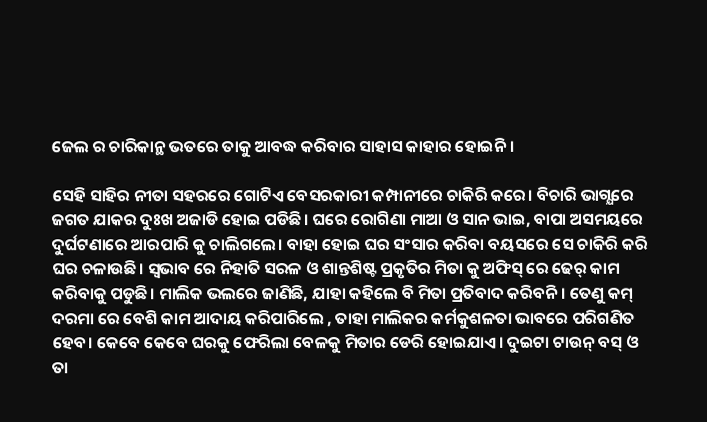ଜେଲ ର ଚାରିକାନ୍ଥ ଭତରେ ତାକୁ ଆବଦ୍ଧ କରିବାର ସାହାସ କାହାର ହୋଇନି।

ସେହି ସାହିର ନୀତା ସହରରେ ଗୋଟିଏ ବେସରକାରୀ କମ୍ପାନୀରେ ଚାକିରି କରେ। ବିଚାରି ଭାଗ୍ଯରେ ଜଗତ ଯାକର ଦୁଃଖ ଅଜାଡି ହୋଇ ପଡିଛି। ଘରେ ରୋଗିଣା ମାଆ ଓ ସାନ ଭାଇ, ବାପା ଅସମୟରେ ଦୁର୍ଘଟଣାରେ ଆରପାରି କୁ ଚାଲିଗଲେ। ବାହା ହୋଇ ଘର ସଂସାର କରିବା ବୟସରେ ସେ ଚାକିରି କରି ଘର ଚଳାଉଛି। ସ୍ବଭାବ ରେ ନିହାତି ସରଳ ଓ ଶାନ୍ତଶିଷ୍ଟ ପ୍ରକୃତିର ମିତା କୁ ଅଫିସ୍ ରେ ଢେର୍ କାମ କରିବାକୁ ପଡୁଛି। ମାଲିକ ଭଲରେ ଜାଣିଛି, ଯାହା କହିଲେ ବି ମିତା ପ୍ରତିବାଦ କରିବନି। ତେଣୁ କମ୍ ଦରମା ରେ ବେଶି କାମ ଆଦାୟ କରିପାରିଲେ , ତାହା ମାଲିକର କର୍ମକୁଶଳତା ଭାବରେ ପରିଗଣିତ ହେବ। କେବେ କେବେ ଘରକୁ ଫେରିଲା ବେଳକୁ ମିତାର ଡେରି ହୋଇଯାଏ। ଦୁଇଟା ଟାଉନ୍ ବସ୍ ଓ ତା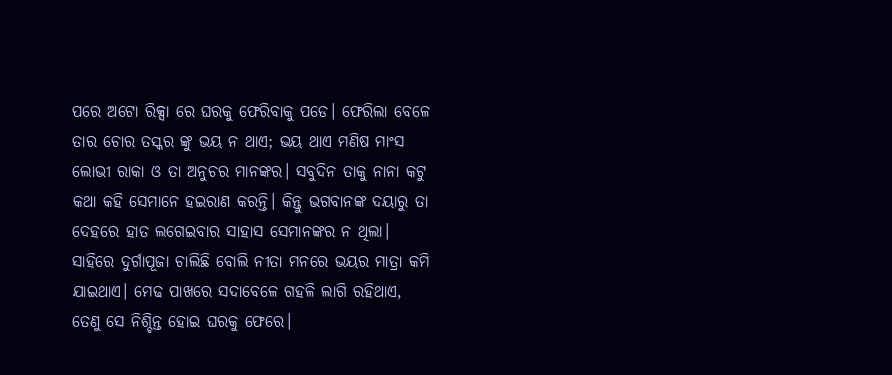ପରେ ଅଟୋ ରିକ୍ସା ରେ ଘରକୁ ଫେରିବାକୁ ପଡେ। ଫେରିଲା ବେଳେ ତାର ଚୋର ତସ୍କର ଙ୍କୁ ଭୟ ନ ଥାଏ; ଭୟ ଥାଏ ମଣିଷ ମାଂସ ଲୋଭୀ ରାକା ଓ ତା ଅନୁଚର ମାନଙ୍କର। ସବୁଦିନ ତାକୁ ନାନା କଟୁ କଥା କହି ସେମାନେ ହଇରାଣ କରନ୍ତି। କିନ୍ତୁ ଭଗବାନଙ୍କ ଦୟାରୁ ତା ଦେହରେ ହାତ ଲଗେଇବାର ସାହାସ ସେମାନଙ୍କର ନ ଥିଲା। ସାହିରେ ଦୁର୍ଗାପୂଜା ଚାଲିଛି ବୋଲି ନୀତା ମନରେ ଭୟର ମାତ୍ରା କମି ଯାଇଥାଏ। ମେଢ ପାଖରେ ସଦାବେଳେ ଗହଳି ଲାଗି ରହିଥାଏ, ତେଣୁ ସେ ନିଶ୍ଚିନ୍ତ ହୋଇ ଘରକୁ ଫେରେ।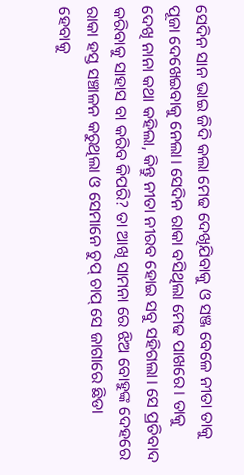ସେଦିନ ସାନ ଭାଇ ଜିଦି କଲା ମେଢ ଦେଖିଯିବାକୁ ଓ ସଞ୍ଜ ବେଳେ ନୀତା ତାକୁ ପୂଜା ଦେଖେଇବାକୁ ନେଲା। ସେଦିନ ରାକା ବସିଥିଲା ମେଢ ପାଖରେ। ତାକୁ ଦେଖି ନାନା କଥା କହିଲା, କିନ୍ତୁ ନୀତା ନୀରବ ହୋଇ ସବୁ ସହିଗଲା। ସେ ପ୍ରତିବାଦ କରିବାକୁ ସାହାସ ବା କରିବ କିପରି? ତା ଆଖି ସାମନା ରେ ଝିଅ ବୋହୁଙ୍କ ଦେହରେ ରାକା ହସ୍ତ ସଞ୍ଚାଳନ କରୁଥିଲା ଓ ସେମାନେ ଚୁପ୍ ଚାପ୍ ସେ ଜାଗାରେ ଛିଡା ହେବାକୁ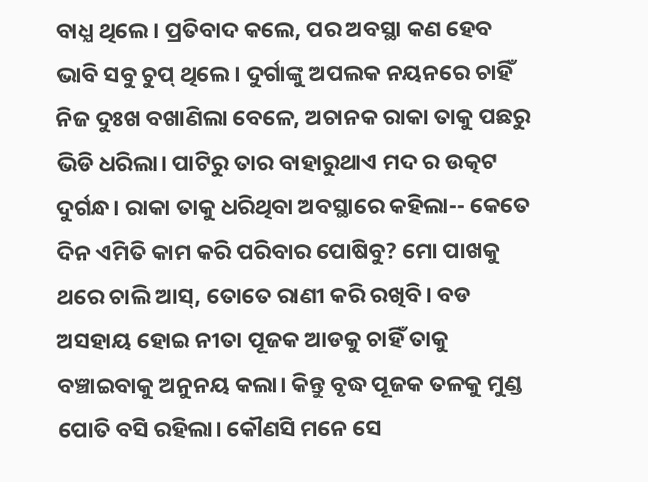ବାଧ୍ଯ ଥିଲେ। ପ୍ରତିବାଦ କଲେ, ପର ଅବସ୍ଥା କଣ ହେବ ଭାବି ସବୁ ଚୁପ୍ ଥିଲେ। ଦୁର୍ଗାଙ୍କୁ ଅପଲକ ନୟନରେ ଚାହିଁ ନିଜ ଦୁଃଖ ବଖାଣିଲା ବେଳେ, ଅଚାନକ ରାକା ତାକୁ ପଛରୁ ଭିଡି ଧରିଲା। ପାଟିରୁ ତାର ବାହାରୁଥାଏ ମଦ ର ଉତ୍କଟ ଦୁର୍ଗନ୍ଧ। ରାକା ତାକୁ ଧରିଥିବା ଅବସ୍ଥାରେ କହିଲା-- କେତେ ଦିନ ଏମିତି କାମ କରି ପରିବାର ପୋଷିବୁ? ମୋ ପାଖକୁ ଥରେ ଚାଲି ଆସ୍, ତୋତେ ରାଣୀ କରି ରଖିବି। ବଡ ଅସହାୟ ହୋଇ ନୀତା ପୂଜକ ଆଡକୁ ଚାହିଁ ତାକୁ ବଞ୍ଚାଇବାକୁ ଅନୁନୟ କଲା। କିନ୍ତୁ ବୃଦ୍ଧ ପୂଜକ ତଳକୁ ମୁଣ୍ଡ ପୋତି ବସି ରହିଲା। କୌଣସି ମନେ ସେ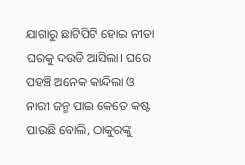ଯାଗାରୁ ଛାଟିପିଟି ହୋଇ ନୀତା ଘରକୁ ଦଉଡି ଆସିଲା। ଘରେ ପହଞ୍ଚି ଅନେକ କାନ୍ଦିଲା ଓ ନାରୀ ଜନ୍ମ ପାଇ କେତେ କଷ୍ଟ ପାଉଛି ବୋଲି, ଠାକୁରଙ୍କୁ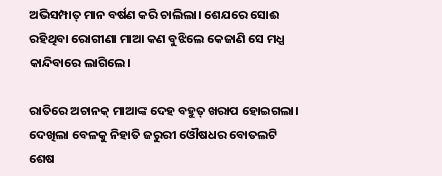ଅଭିସମ୍ପାତ୍ ମାନ ବର୍ଷଣ କରି ଚାଲିଲା। ଶେଯରେ ସୋଈ ରହିଥିବା ରୋଗୀଣା ମାଆ କଣ ବୁଝିଲେ କେଜାଣି ସେ ମଧ୍ଯ କାନ୍ଦିବାରେ ଲାଗିଲେ।

ରାତିରେ ଅଚାନକ୍ ମାଆଙ୍କ ଦେହ ବହୁତ୍ ଖରାପ ହୋଇଗଲା। ଦେଖିଲା ବେଳକୁ ନିହାତି ଜରୁରୀ ଓୌଷଧର ବୋତଲଟି ଶେଷ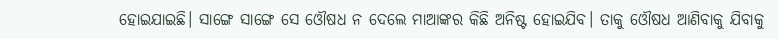ହୋଇଯାଇଛି। ସାଙ୍ଗେ ସାଙ୍ଗେ ସେ ଓୌଷଧ ନ ଦେଲେ ମାଆଙ୍କର କିଛି ଅନିଷ୍ଟ ହୋଇଯିବ। ତାକୁ ଓୌଷଧ ଆଣିବାକୁ ଯିବାକୁ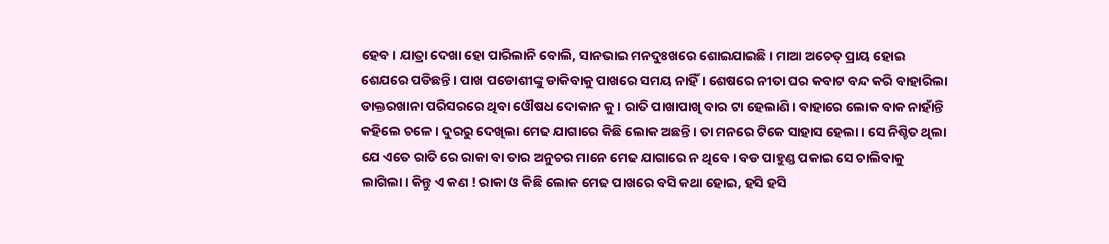ହେବ। ଯାତ୍ରା ଦେଖା ହୋ ପାରିଲାନି ବୋଲି, ସାନଭାଇ ମନଦୁଃଖରେ ଶୋଇଯାଇଛି। ମାଆ ଅଚେତ୍ ପ୍ରାୟ ହୋଇ ଶେଯରେ ପଡିଛନ୍ତି। ପାଖ ପଡୋଶୀଙ୍କୁ ଡାକିବାକୁ ପାଖରେ ସମୟ ନାହିଁ। ଶେଷରେ ନୀତା ଘର କବାଟ ବନ୍ଦ କରି ବାହାରିଲା ଡାକ୍ତରଖାନା ପରିସରରେ ଥିବା ଓୌଷଧ ଦୋକାନ କୁ। ରାତି ପାଖାପାଖି ବାର ଟା ହେଲାଣି। ବାହାରେ ଲୋକ ବାକ ନାହାଁନ୍ତି କହିଲେ ଚଳେ। ଦୁରରୁ ଦେଖିଲା ମେଢ ଯାଗାରେ କିଛି ଲୋକ ଅଛନ୍ତି। ତା ମନରେ ଟିକେ ସାହାସ ହେଲା। ସେ ନିଶ୍ଚିତ ଥିଲା ଯେ ଏତେ ରାତି ରେ ରାକା ବା ତାର ଅନୁଚର ମାନେ ମେଢ ଯାଗାରେ ନ ଥିବେ। ବଡ ପାହୁଣ୍ଡ ପକାଇ ସେ ଚାଲିବାକୁ ଲାଗିଲା। କିନ୍ତୁ ଏ କଣ ! ରାକା ଓ କିଛି ଲୋକ ମେଢ ପାଖରେ ବସି କଥା ହୋଇ, ହସି ହସି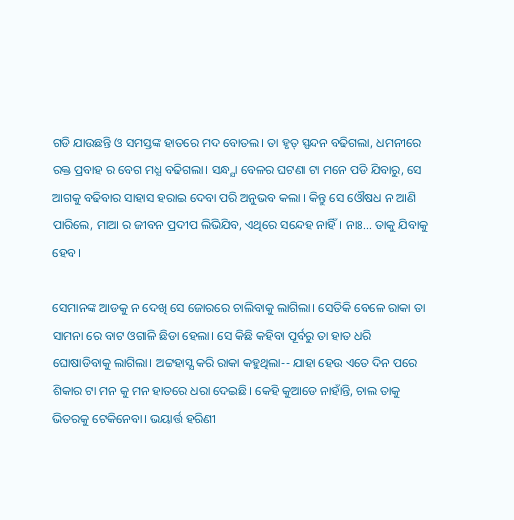ଗଡି ଯାଉଛନ୍ତି ଓ ସମସ୍ତଙ୍କ ହାତରେ ମଦ ବୋତଲ। ତା ହୃତ୍ ସ୍ପନ୍ଦନ ବଢିଗଲା, ଧମନୀରେ ରକ୍ତ ପ୍ରବାହ ର ବେଗ ମଧ୍ଯ ବଢିଗଲା। ସନ୍ଧ୍ଯା ବେଳର ଘଟଣା ଟା ମନେ ପଡି ଯିବାରୁ, ସେ ଆଗକୁ ବଢିବାର ସାହାସ ହରାଇ ଦେବା ପରି ଅନୁଭବ କଲା । କିନ୍ତୁ ସେ ଓୌଷଧ ନ ଆଣି ପାରିଲେ, ମାଆ ର ଜୀବନ ପ୍ରଦୀପ ଲିଭିଯିବ, ଏଥିରେ ସନ୍ଦେହ ନାହିଁ। ନାଃ... ତାକୁ ଯିବାକୁ ହେବ।

ସେମାନଙ୍କ ଆଡକୁ ନ ଦେଖି ସେ ଜୋରରେ ଚାଲିବାକୁ ଲାଗିଲା। ସେତିକି ବେଳେ ରାକା ତା ସାମନା ରେ ବାଟ ଓଗାଳି ଛିଡା ହେଲା। ସେ କିଛି କହିବା ପୂର୍ବରୁ ତା ହାତ ଧରି ଘୋଷାଡିବାକୁ ଲାଗିଲା। ଅଟ୍ଟହାସ୍ଯ କରି ରାକା କହୁଥିଲା-- ଯାହା ହେଉ ଏତେ ଦିନ ପରେ ଶିକାର ଟା ମନ କୁ ମନ ହାତରେ ଧରା ଦେଇଛି। କେହି କୁଆଡେ ନାହାଁନ୍ତି, ଚାଲ ତାକୁ ଭିତରକୁ ଟେକିନେବା। ଭୟାର୍ତ୍ତ ହରିଣୀ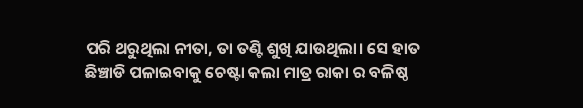ପରି ଥରୁଥିଲା ନୀତା, ତା ତଣ୍ଟି ଶୁଖି ଯାଉଥିଲା। ସେ ହାତ ଛିଞ୍ଚାଡି ପଳାଇବାକୁ ଚେଷ୍ଟା କଲା ମାତ୍ର ରାକା ର ବଳିଷ୍ଠ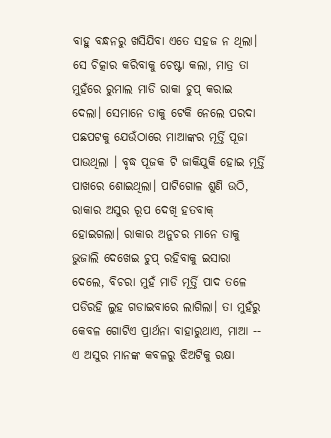ବାହୁ ବନ୍ଧନରୁ ଖସିଯିବା ଏତେ ସହଜ ନ ଥିଲା। ସେ ଚିତ୍କାର କରିବାକୁ ଚେଷ୍ଟା କଲା, ମାତ୍ର ତା ମୁହଁରେ ରୁମାଲ ମାଡି ରାକା ଚୁପ୍ କରାଇ ଦେଲା। ସେମାନେ ତାକୁ ଟେକି ନେଲେ ପରଦା ପଛପଟକୁ ଯେଉଁଠାରେ ମାଆଙ୍କର ମୂର୍ତ୍ତି ପୂଜା ପାଉଥିଲା । ବୃଦ୍ଧ ପୂଜକ ଟି ଜାକିଯୁକି ହୋଇ ମୂର୍ତ୍ତି ପାଖରେ ଶୋଇଥିଲା। ପାଟିଗୋଳ ଶୁଣି ଉଠି, ରାକାର ଅସୁର ରୂପ ଦେଖି ହତବାକ୍ ହୋଇଗଲା। ରାକାର ଅନୁଚର ମାନେ ତାକୁ ଭୁଜାଲି ଦେଖେଇ ଚୁପ୍ ରହିବାକୁ ଇସାରା ଦେଲେ, ବିଚରା ମୁହଁ ମାଡି ମୂର୍ତ୍ତି ପାଦ ତଳେ ପଡିରହି ଲୁହ ଗଡାଇବାରେ ଲାଗିଲା। ତା ମୁହଁରୁ କେବଳ ଗୋଟିଏ ପ୍ରାର୍ଥନା ବାହାରୁଥାଏ, ମାଆ -- ଏ ଅସୁର ମାନଙ୍କ କବଳରୁ ଝିଅଟିକୁ ରକ୍ଷା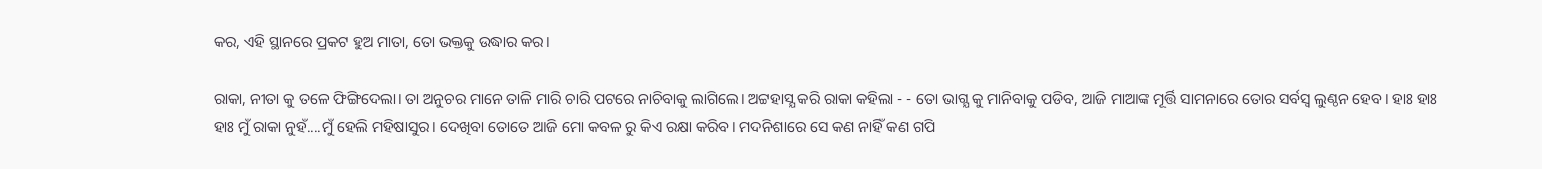କର, ଏହି ସ୍ଥାନରେ ପ୍ରକଟ ହୁଅ ମାତା, ତୋ ଭକ୍ତକୁ ଉଦ୍ଧାର କର।

ରାକା, ନୀତା କୁ ତଳେ ଫିଙ୍ଗିଦେଲା। ତା ଅନୁଚର ମାନେ ତାଳି ମାରି ଚାରି ପଟରେ ନାଚିବାକୁ ଲାଗିଲେ। ଅଟ୍ଟହାସ୍ଯ କରି ରାକା କହିଲା - - ତୋ ଭାଗ୍ଯ କୁ ମାନିବାକୁ ପଡିବ, ଆଜି ମାଆଙ୍କ ମୂର୍ତ୍ତି ସାମନାରେ ତୋର ସର୍ବସ୍ବ ଲୁଣ୍ଠନ ହେବ। ହାଃ ହାଃ ହାଃ ମୁଁ ରାକା ନୁହଁ....ମୁଁ ହେଲି ମହିଷାସୁର। ଦେଖିବା ତୋତେ ଆଜି ମୋ କବଳ ରୁ କିଏ ରକ୍ଷା କରିବ। ମଦନିଶାରେ ସେ କଣ ନାହିଁ କଣ ଗପି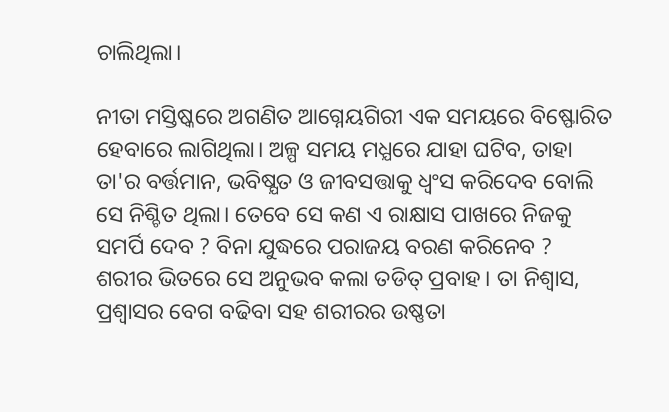ଚାଲିଥିଲା।

ନୀତା ମସ୍ତିଷ୍କରେ ଅଗଣିତ ଆଗ୍ନେୟଗିରୀ ଏକ ସମୟରେ ବିଷ୍ଫୋରିତ ହେବାରେ ଲାଗିଥିଲା। ଅଳ୍ପ ସମୟ ମଧ୍ଯରେ ଯାହା ଘଟିବ, ତାହା ତା'ର ବର୍ତ୍ତମାନ, ଭବିଷ୍ଯତ ଓ ଜୀବସତ୍ତାକୁ ଧ୍ବଂସ କରିଦେବ ବୋଲି ସେ ନିଶ୍ଚିତ ଥିଲା। ତେବେ ସେ କଣ ଏ ରାକ୍ଷାସ ପାଖରେ ନିଜକୁ ସମର୍ପି ଦେବ ? ବିନା ଯୁଦ୍ଧରେ ପରାଜୟ ବରଣ କରିନେବ ? ଶରୀର ଭିତରେ ସେ ଅନୁଭବ କଲା ତଡିତ୍ ପ୍ରବାହ। ତା ନିଶ୍ବାସ, ପ୍ରଶ୍ବାସର ବେଗ ବଢିବା ସହ ଶରୀରର ଉଷ୍ଣତା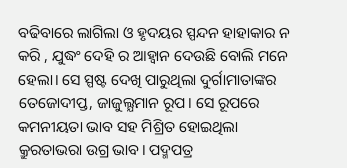ବଢିବାରେ ଲାଗିଲା ଓ ହୃଦୟର ସ୍ପନ୍ଦନ ହାହାକାର ନ କରି , ଯୁଦ୍ଧଂ ଦେହି ର ଆହ୍ବାନ ଦେଉଛି ବୋଲି ମନେ ହେଲା। ସେ ସ୍ପଷ୍ଟ ଦେଖି ପାରୁଥିଲା ଦୁର୍ଗାମାତାଙ୍କର ତେଜୋଦୀପ୍ତ, ଜାଜୁଲ୍ଯମାନ ରୂପ। ସେ ରୂପରେ କମନୀୟତା ଭାବ ସହ ମିଶ୍ରିତ ହୋଇଥିଲା କ୍ରୁରତାଭରା ଉଗ୍ର ଭାବ। ପଦ୍ମପତ୍ର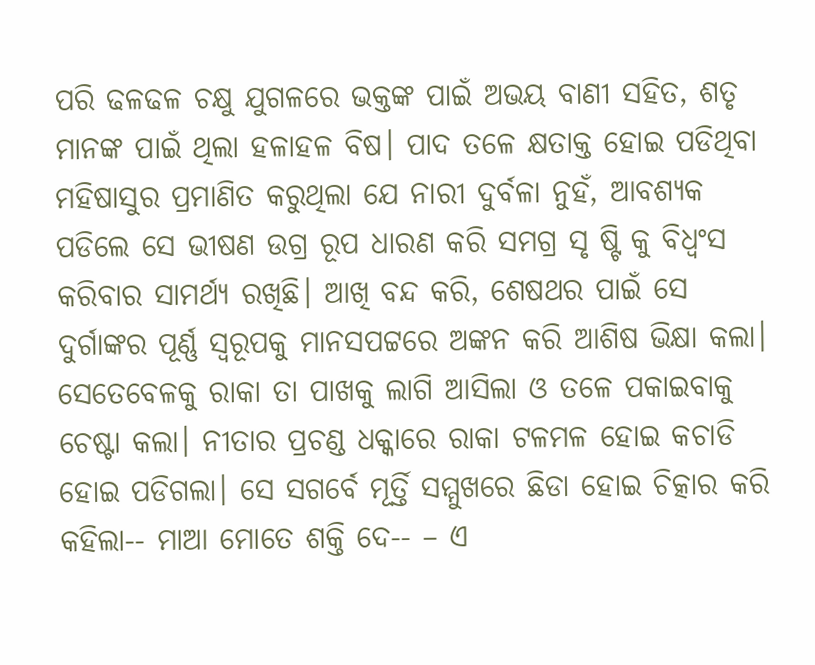ପରି ଢଳଢଳ ଚକ୍ଷୁ ଯୁଗଳରେ ଭକ୍ତଙ୍କ ପାଇଁ ଅଭୟ ବାଣୀ ସହିତ, ଶତୃ ମାନଙ୍କ ପାଇଁ ଥିଲା ହଳାହଳ ବିଷ। ପାଦ ତଳେ କ୍ଷତାକ୍ତ ହୋଇ ପଡିଥିବା ମହିଷାସୁର ପ୍ରମାଣିତ କରୁଥିଲା ଯେ ନାରୀ ଦୁର୍ବଳା ନୁହଁ, ଆବଶ୍ଯକ ପଡିଲେ ସେ ଭୀଷଣ ଉଗ୍ର ରୂପ ଧାରଣ କରି ସମଗ୍ର ସୃ ଷ୍ଟି କୁ ବିଧ୍ବଂସ କରିବାର ସାମର୍ଥ୍ଯ ରଖିଛି। ଆଖି ବନ୍ଦ କରି, ଶେଷଥର ପାଇଁ ସେ ଦୁର୍ଗାଙ୍କର ପୂର୍ଣ୍ଣ ସ୍ବରୂପକୁ ମାନସପଟ୍ଟରେ ଅଙ୍କନ କରି ଆଶିଷ ଭିକ୍ଷା କଲା। ସେତେବେଳକୁ ରାକା ତା ପାଖକୁ ଲାଗି ଆସିଲା ଓ ତଳେ ପକାଇବାକୁ ଚେଷ୍ଟା କଲା। ନୀତାର ପ୍ରଚଣ୍ଡ ଧକ୍କାରେ ରାକା ଟଳମଳ ହୋଇ କଚାଡି ହୋଇ ପଡିଗଲା। ସେ ସଗର୍ବେ ମୂର୍ତ୍ତି ସମ୍ମୁଖରେ ଛିଡା ହୋଇ ଚିତ୍କାର କରି କହିଲା-- ମାଆ ମୋତେ ଶକ୍ତି ଦେ-- – ଏ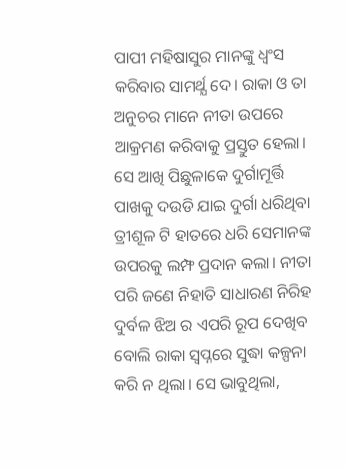ପାପୀ ମହିଷାସୁର ମାନଙ୍କୁ ଧ୍ବଂସ କରିବାର ସାମର୍ଥ୍ଯ ଦେ। ରାକା ଓ ତା ଅନୁଚର ମାନେ ନୀତା ଉପରେ ଆକ୍ରମଣ କରିବାକୁ ପ୍ରସ୍ତୁତ ହେଲା। ସେ ଆଖି ପିଛୁଳାକେ ଦୁର୍ଗାମୂର୍ତ୍ତି ପାଖକୁ ଦଉଡି ଯାଇ ଦୁର୍ଗା ଧରିଥିବା ତ୍ରୀଶୂଳ ଟି ହାତରେ ଧରି ସେମାନଙ୍କ ଉପରକୁ ଲମ୍ଫ ପ୍ରଦାନ କଲା। ନୀତା ପରି ଜଣେ ନିହାତି ସାଧାରଣ ନିରିହ ଦୁର୍ବଳ ଝିଅ ର ଏପରି ରୂପ ଦେଖିବ ବୋଲି ରାକା ସ୍ବପ୍ନରେ ସୁଦ୍ଧା କଳ୍ପନା କରି ନ ଥିଲା। ସେ ଭାବୁଥିଲା,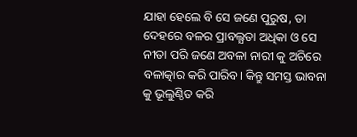ଯାହା ହେଲେ ବି ସେ ଜଣେ ପୁରୁଷ, ତା ଦେହରେ ବଳର ପ୍ରାବଲ୍ଯତା ଅଧିକା ଓ ସେ ନୀତା ପରି ଜଣେ ଅବଳା ନାରୀ କୁ ଅଚିରେ ବଳାତ୍କାର କରି ପାରିବ। କିନ୍ତୁ ସମସ୍ତ ଭାବନା କୁ ଭୂଲୁଣ୍ଠିତ କରି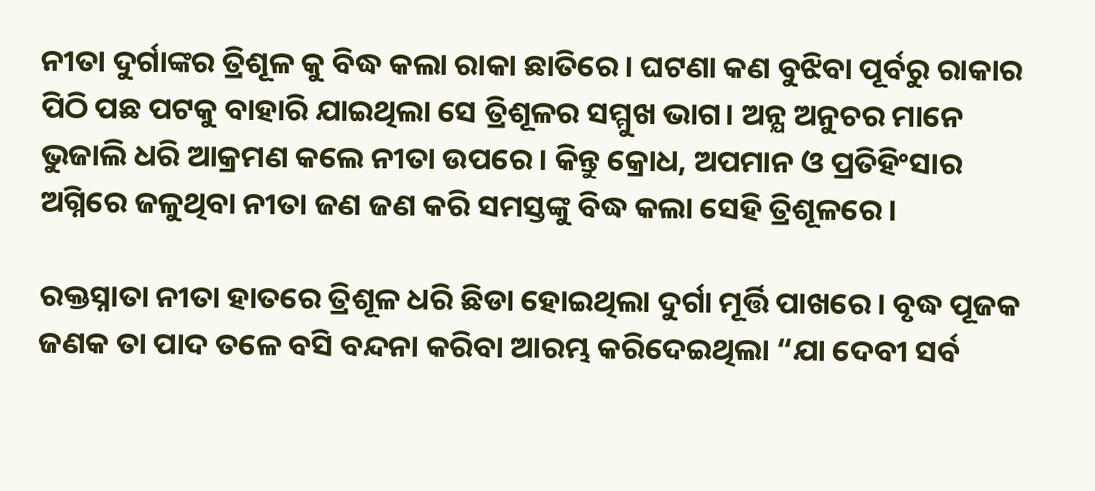ନୀତା ଦୁର୍ଗାଙ୍କର ତ୍ରିଶୂଳ କୁ ବିଦ୍ଧ କଲା ରାକା ଛାତିରେ। ଘଟଣା କଣ ବୁଝିବା ପୂର୍ବରୁ ରାକାର ପିଠି ପଛ ପଟକୁ ବାହାରି ଯାଇଥିଲା ସେ ତ୍ରିଶୂଳର ସମ୍ମୁଖ ଭାଗ। ଅନ୍ଯ ଅନୁଚର ମାନେ ଭୁଜାଲି ଧରି ଆକ୍ରମଣ କଲେ ନୀତା ଉପରେ। କିନ୍ତୁ କ୍ରୋଧ, ଅପମାନ ଓ ପ୍ରତିହିଂସାର ଅଗ୍ନିରେ ଜଳୁଥିବା ନୀତା ଜଣ ଜଣ କରି ସମସ୍ତଙ୍କୁ ବିଦ୍ଧ କଲା ସେହି ତ୍ରିଶୂଳରେ।

ରକ୍ତସ୍ନାତା ନୀତା ହାତରେ ତ୍ରିଶୂଳ ଧରି ଛିଡା ହୋଇଥିଲା ଦୁର୍ଗା ମୂର୍ତ୍ତି ପାଖରେ। ବୃଦ୍ଧ ପୂଜକ ଜଣକ ତା ପାଦ ତଳେ ବସି ବନ୍ଦନା କରିବା ଆରମ୍ଭ କରିଦେଇଥିଲା “ଯା ଦେବୀ ସର୍ବ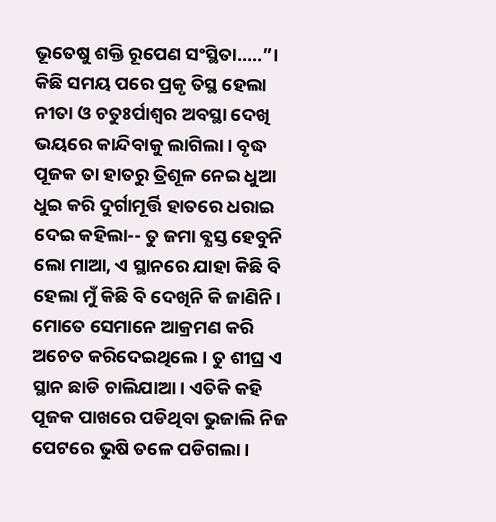ଭୂତେଷୁ ଶକ୍ତି ରୂପେଣ ସଂସ୍ଥିତା.....”। କିଛି ସମୟ ପରେ ପ୍ରକୃ ତିସ୍ଥ ହେଲା ନୀତା ଓ ଚତୁଃର୍ପାଶ୍ବର ଅବସ୍ଥା ଦେଖି ଭୟରେ କାନ୍ଦିବାକୁ ଲାଗିଲା। ବୃଦ୍ଧ ପୂଜକ ତା ହାତରୁ ତ୍ରିଶୂଳ ନେଇ ଧୁଆ ଧୁଇ କରି ଦୁର୍ଗାମୂର୍ତ୍ତି ହାତରେ ଧରାଇ ଦେଇ କହିଲା-- ତୁ ଜମା ବ୍ଯସ୍ତ ହେବୁନି ଲୋ ମାଆ, ଏ ସ୍ଥାନରେ ଯାହା କିଛି ବି ହେଲା ମୁଁ କିଛି ବି ଦେଖିନି କି ଜାଣିନି। ମୋତେ ସେମାନେ ଆକ୍ରମଣ କରି ଅଚେତ କରିଦେଇଥିଲେ। ତୁ ଶୀଘ୍ର ଏ ସ୍ଥାନ ଛାଡି ଚାଲିଯାଆ। ଏତିକି କହି ପୂଜକ ପାଖରେ ପଡିଥିବା ଭୁଜାଲି ନିଜ ପେଟରେ ଭୁଷି ତଳେ ପଡିଗଲା।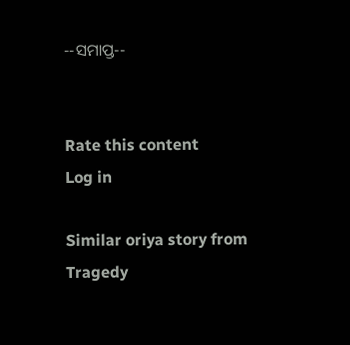--ସମାପ୍ତ--


Rate this content
Log in

Similar oriya story from Tragedy